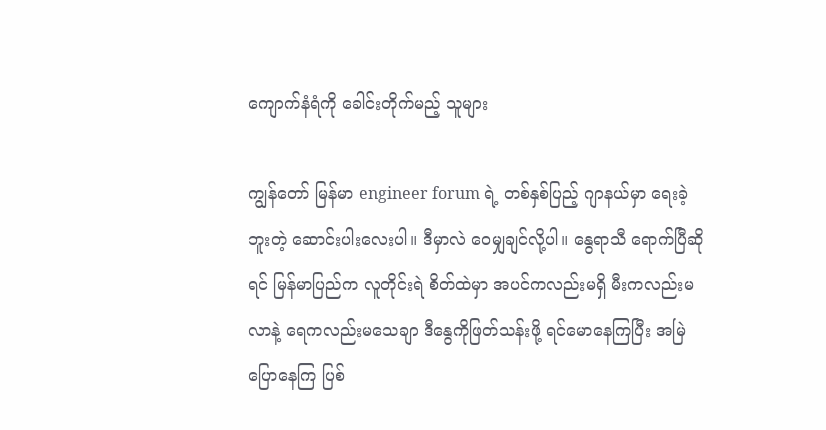ကျောက်နံရံကို ခေါင်းတိုက်မည့် သူများ

ကျွန်တော် မြန်မာ engineer forum ရဲ့ တစ်နှစ်ပြည့် ဂျာနယ်မှာ ရေးခဲ့ဘူးတဲ့ ဆောင်းပါးလေးပါ။ ဒီမှာလဲ ဝေမျှချင်လို့ပါ။ နွေရာသီ ရောက်ပြီဆိုရင် မြန်မာပြည်က လူတိုင်းရဲ စိတ်ထဲမှာ အပင်ကလည်းမရှိ မီးကလည်းမလာနဲ့ ရေကလည်းမသေချာ ဒီနွေကိုဖြတ်သန်းဖို့ ရင်မောနေကြပြီး အမြဲ ပြောနေကြ ပြစ်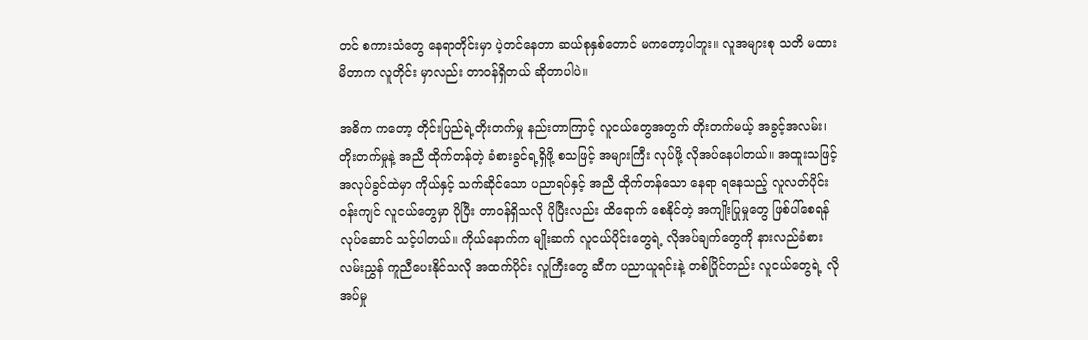တင် စကားသံတွေ နေရာတိုင်းမှာ ပဲ့တင်နေတာ ဆယ်စုနှစ်တောင် မကတော့ပါဘူး။ လူအများစု သတိ မထားမိတာက လူတိုင်း မှာလည်း တာဝန်ရှိတယ် ဆိုတာပါပဲ။

အဓိက ကတော့ တိုင်းပြည်ရဲ့တိုးတက်မှု နည်းတာကြာင့် လူငယ်တွေအတွက် တိုးတက်မယ့် အခွင့်အလမ်း၊ တိုးတက်မှုနဲ့ အညီ ထိုက်တန်တဲ့ ခံစားခွင်ရ့ရှိဖို့ စသဖြင့် အများကြီး လုပ်ဖို့ လိုအပ်နေပါတယ်။ အထူးသဖြင့် အလုပ်ခွင်ထဲမှာ ကိုယ်နှင့် သက်ဆိုင်သော ပညာရပ်နှင့် အညီ ထိုက်တန်သော နေရာ ရနေသည့် လူလတ်ပိုင်း ဝန်းကျင် လူငယ်တွေမှာ ပိုပြီး တာဝန်ရှိသလို ပိုပြီးလည်း ထိရောက် စေနိုင်တဲ့ အကျိုးပြုမှုတွေ ဖြစ်ပါ်စေရန် လုပ်ဆောင် သင့်ပါတယ်။ ကိုယ်နောက်က မျိုးဆက် လူငယ်ပိုင်းတွေရဲ့ လိုအပ်ချက်တွေကို နားလည်ခံစား လမ်းညွှန် ကူညီပေးနိုင်သလို အထက်ပိုင်း လူကြီးတွေ ဆီက ပညာယူရင်းနဲ့ တစ်ပြိုင်တည်း လူငယ်တွေရဲ့ လိုအပ်မှု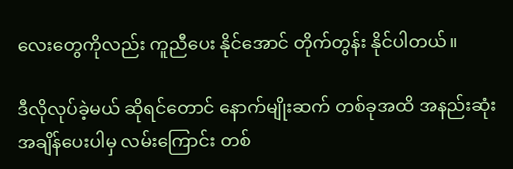လေးတွေကိုလည်း ကူညီပေး နိုင်အောင် တိုက်တွန်း နိုင်ပါတယ်။

ဒီလိုလုပ်ခဲ့မယ် ဆိုရင်တောင် နောက်မျိုးဆက် တစ်ခုအထိ အနည်းဆုံး အချိန်ပေးပါမှ လမ်းကြောင်း တစ်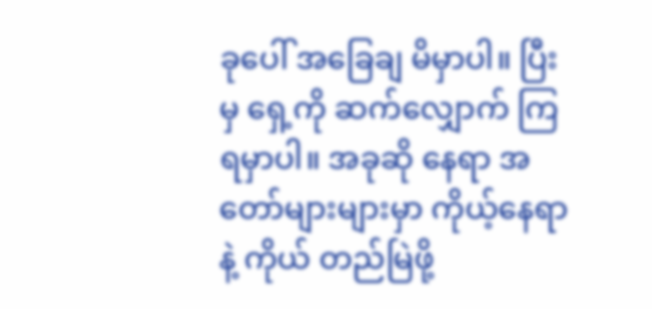ခုပေါ် အခြေချ မိမှာပါ။ ပြီးမှ ရှေ့ကို ဆက်လျှောက် ကြရမှာပါ။ အခုဆို နေရာ အတော်များများမှာ ကိုယ့်နေရာနဲ့ ကိုယ် တည်မြဲဖို့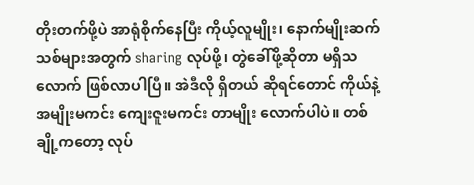တိုးတက်ဖို့ပဲ အာရုံစိုက်နေပြီး ကိုယ့်လူမျိုး၊ နောက်မျိုးဆက် သစ်များအတွက် sharing လုပ်ဖို့၊ တွဲခေါ်ဖို့ဆိုတာ မရှိသလောက် ဖြစ်လာပါပြီ။ အဲဒီလို ရှိတယ် ဆိုရင်တောင် ကိုယ်နဲ့ အမျိုးမကင်း ကျေးဇူးမကင်း တာမျိုး လောက်ပါပဲ။ တစ်ချို့ကတော့ လုပ်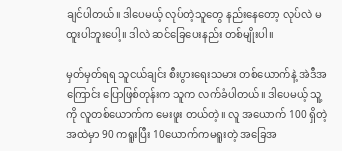ချင်ပါတယ်။ ဒါပေမယ့် လုပ်တဲ့သူတွေ နည်းနေတော့ လုပ်လဲ မထူးပါဘူးပေါ့။ ဒါလဲ ဆင်ခြေပေးနည်း တစ်မျိုးပါ။

မှတ်မှတ်ရရ သူငယ်ချင်း စီးပွားရေးသမား တစ်ယောက်နဲ့ အဲဒီအကြောင်း ပြောဖြစ်တုန်းက သူက လက်ခံပါတယ်။ ဒါပေမယ့် သူ့ကို လူတစ်ယောက်က မေးဖူး တယ်တဲ့။ လူ အယောက် 100 ရှိတဲ့အထဲမှာ 90 ကရူးပြီး 10ယောက်ကမရူးတဲ့ အခြေအ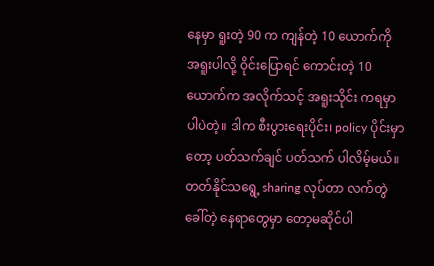နေမှာ ရူးတဲ့ 90 က ကျန်တဲ့ 10 ယောက်ကို အရူးပါလို့ ဝိုင်းပြောရင် ကောင်းတဲ့ 10 ယောက်က အလိုက်သင့် အရူးသိုင်း ကရမှာပါပဲတဲ့။ ဒါက စီးပွားရေးပိုင်း၊ policy ပိုင်းမှာတော့ ပတ်သက်ချင် ပတ်သက် ပါလိမ့်မယ်။ တတ်နိုင်သရွေ့ sharing လုပ်တာ လက်တွဲခေါ်တဲ့ နေရာတွေမှာ တော့မဆိုင်ပါ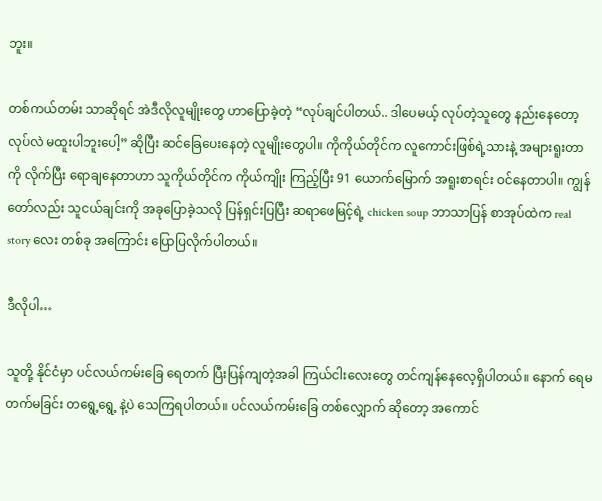ဘူး။

တစ်ကယ်တမ်း သာဆိုရင် အဲဒီလိုလူမျိုးတွေ ဟာပြောခဲ့တဲ့ “လုပ်ချင်ပါတယ်.. ဒါပေမယ့် လုပ်တဲ့သူတွေ နည်းနေတော့ လုပ်လဲ မထူးပါဘူးပေါ့” ဆိုပြီး ဆင်ခြေပေးနေတဲ့ လူမျိုးတွေပါ။ ကိုကိုယ်တိုင်က လူကောင်းဖြစ်ရဲ့သားနဲ့ အများရူးတာကို လိုက်ပြီး ရောချနေတာဟာ သူကိုယ်တိုင်က ကိုယ်ကျိုး ကြည့်ပြီး 91 ယောက်မြောက် အရူးစာရင်း ဝင်နေတာပါ။ ကျွန်တော်လည်း သူငယ်ချင်းကို အခုပြောခဲ့သလို ပြန်ရှင်းပြပြီး ဆရာဖေမြင့်ရဲ့ chicken soup ဘာသာပြန် စာအုပ်ထဲက real story လေး တစ်ခု အကြောင်း ပြောပြလိုက်ပါတယ်။

ဒီလိုပါ…

သူတို့ နိုင်ငံမှာ ပင်လယ်ကမ်းခြေ ရေတက် ပြီးပြန်ကျတဲ့အခါ ကြယ်ငါးလေးတွေ တင်ကျန်နေလေ့ရှိပါတယ်။ နောက် ရေမတက်မခြင်း တရွေ့ရွေ့ နဲ့ပဲ သေကြရပါတယ်။ ပင်လယ်ကမ်းခြေ တစ်လျှောက် ဆိုတော့ အကောင်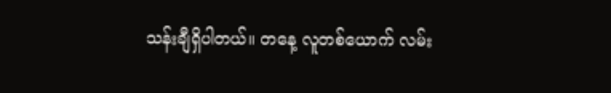သန်းချီရှိပါတယ်။ တနေ့ လူတစ်ယောက် လမ်း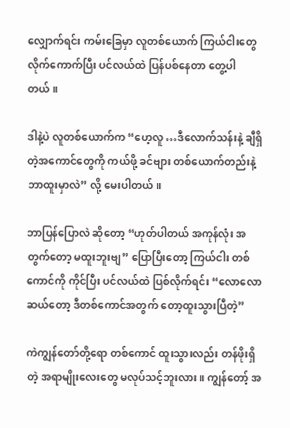လျှောက်ရင်း ကမ်းခြေမှာ လူတစ်ယောက် ကြယ်ငါးတွေ လိုက်ကောက်ပြီး ပင်လယ်ထဲ ပြန်ပစ်နေတာ တွေ့ပါတယ်။

ဒါနဲ့ပဲ လူတစ်ယောက်က “ဟေ့လူ …ဒီလောက်သန်းနဲ့ ချီရှိတဲ့အကောင်တွေကို ကယ်ဖို့ ခင်ဗျား တစ်ယောက်တည်းနဲ့ ဘာထူးမှာလဲ” လို့ မေးပါတယ်။

ဘာပြန်ပြောလဲ ဆိုတော့ “ဟုတ်ပါတယ် အကုန်လုံး အတွက်တော့ မထူးဘူးဗျ” ပြောပြီးတော့ ကြယ်ငါး တစ်ကောင်ကို ကိုင်ပြီး ပင်လယ်ထဲ ပြစ်လိုက်ရင်း “လောလောဆယ်တော့ ဒီတစ်ကောင်အတွက် တော့ထူးသွားပြီတဲ့”

ကဲကျွန်တော်တို့ရော တစ်ကောင် ထူးသွားလည်း တန်ဖိုးရှိတဲ့ အရာမျိုးလေးတွေ မလုပ်သင့်ဘူးလား။ ကျွန်တော့် အ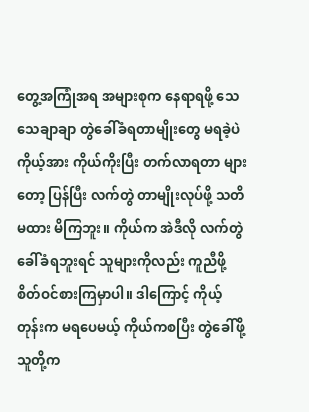တွေ့အကြုံအရ အများစုက နေရာရဖို့ သေသေချာချာ တွဲခေါ်ခံရတာမျိုးတွေ မရခဲ့ပဲ ကိုယ့်အား ကိုယ်ကိုးပြီး တက်လာရတာ များတော့ ပြန်ပြီး လက်တွဲ တာမျိုးလုပ်ဖို့ သတိမထား မိကြဘူး။ ကိုယ်က အဲဒီလို လက်တွဲ ခေါ်ခံရဘူးရင် သူများကိုလည်း ကူညီဖို့ စိတ်ဝင်စားကြမှာပါ။ ဒါကြောင့် ကိုယ့်တုန်းက မရပေမယ့် ကိုယ်ကစပြီး တွဲခေါ်ဖို့ သူတို့က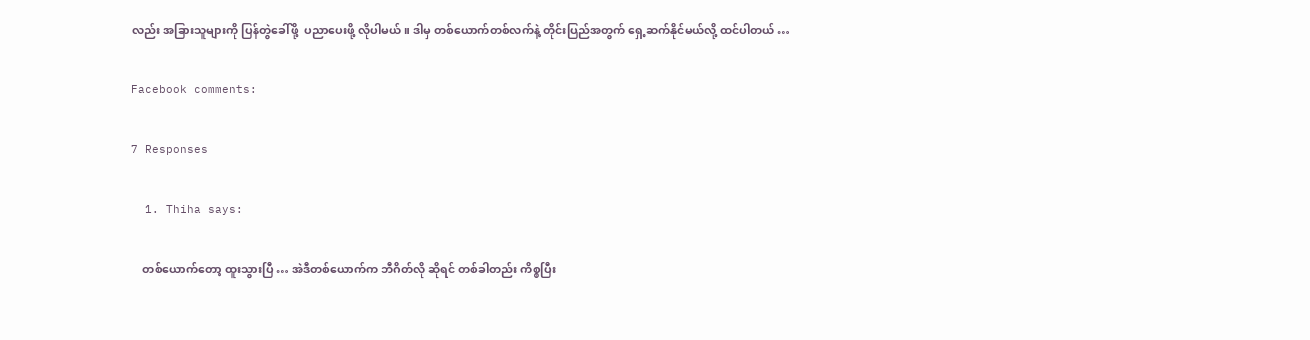လည်း အခြားသူများကို ပြန်တွဲခေါ်ဖို့  ပညာပေးဖို့ လိုပါမယ်။ ဒါမှ တစ်ယောက်တစ်လက်နဲ့ တိုင်းပြည်အတွက် ရှေ့ဆက်နိုင်မယ်လို့ ထင်ပါတယ် …

Facebook comments:

7 Responses

  1. Thiha says:

    တစ်ယောက်တော့ ထူးသွားပြီ … အဲဒီတစ်ယောက်က ဘီဂိတ်လို ဆိုရင် တစ်ခါတည်း ကိစ္စပြီး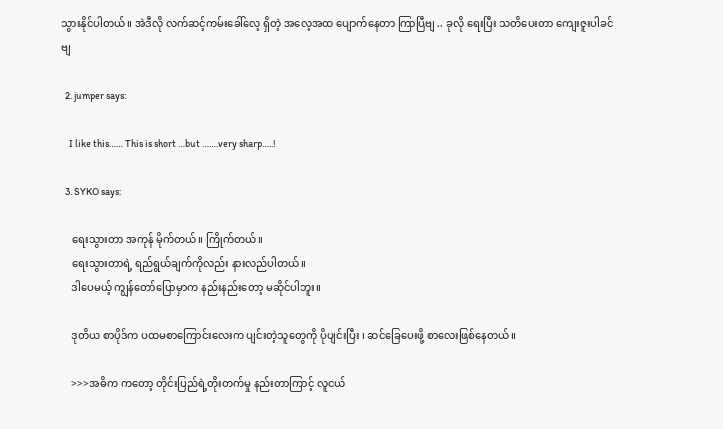သွားနိုင်ပါတယ်။ အဲဒီလို လက်ဆင့်ကမ်းခေါ်လေ့ ရှိတဲ့ အလေ့အထ ပျောက်နေတာ ကြာပြီဗျ .. ခုလို ရေးပြီး သတိပေးတာ ကျေးဇူးပါခင်ဗျ

  2. jumper says:

    I like this…… This is short …but …….very sharp…..!

  3. SYKO says:

    ရေးသွားတာ အကုန် မိုက်တယ်။ ကြိုက်တယ်။
    ရေးသွားတာရဲ့ ရည်ရွယ်ချက်ကိုလည်း နားလည်ပါတယ်။
    ဒါပေမယ့် ကျွန်တော်ပြောမှာက နည်းနည်းတော့ မဆိုင်ပါဘူး။

    ဒုတိယ စာပိုဒ်က ပထမစာကြောင်းလေးက ပျင်းတဲ့သူတွေကို ပိုပျင်းပြီး ၊ ဆင်ခြေပေးဖို့ စာလေးဖြစ်နေတယ်။

    >>>အဓိက ကတော့ တိုင်းပြည်ရဲ့တိုးတက်မှု နည်းတာကြာင့် လူငယ်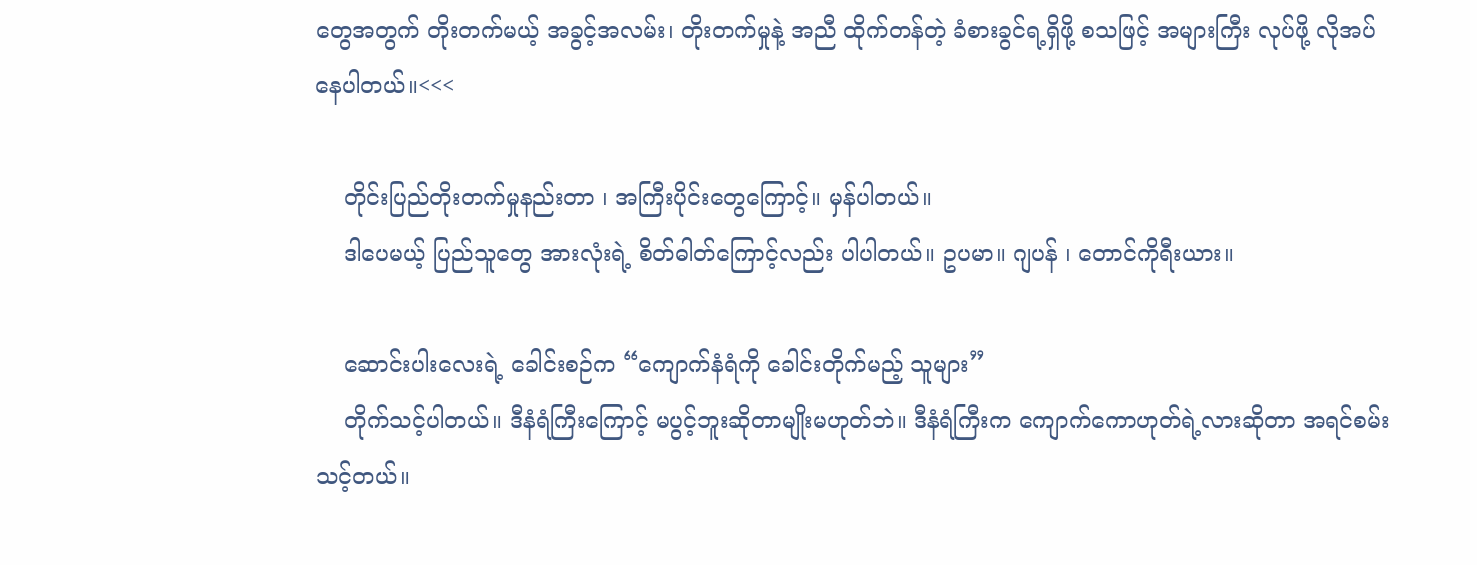တွေအတွက် တိုးတက်မယ့် အခွင့်အလမ်း၊ တိုးတက်မှုနဲ့ အညီ ထိုက်တန်တဲ့ ခံစားခွင်ရ့ရှိဖို့ စသဖြင့် အများကြီး လုပ်ဖို့ လိုအပ်နေပါတယ်။<<<

    တိုင်းပြည်တိုးတက်မှုနည်းတာ ၊ အကြီးပိုင်းတွေကြောင့်။ မှန်ပါတယ်။
    ဒါပေမယ့် ပြည်သူတွေ အားလုံးရဲ့ စိတ်ဓါတ်ကြောင့်လည်း ပါပါတယ်။ ဥပမာ။ ဂျပန် ၊ တောင်ကိုရီးယား။

    ဆောင်းပါးလေးရဲ့ ခေါင်းစဉ်က “ကျောက်နံရံကို ခေါင်းတိုက်မည့် သူများ”
    တိုက်သင့်ပါတယ်။ ဒီနံရံကြီးကြောင့် မပွင့်ဘူးဆိုတာမျိုးမဟုတ်ဘဲ။ ဒီနံရံကြီးက ကျောက်ကောဟုတ်ရဲ့လားဆိုတာ အရင်စမ်းသင့်တယ်။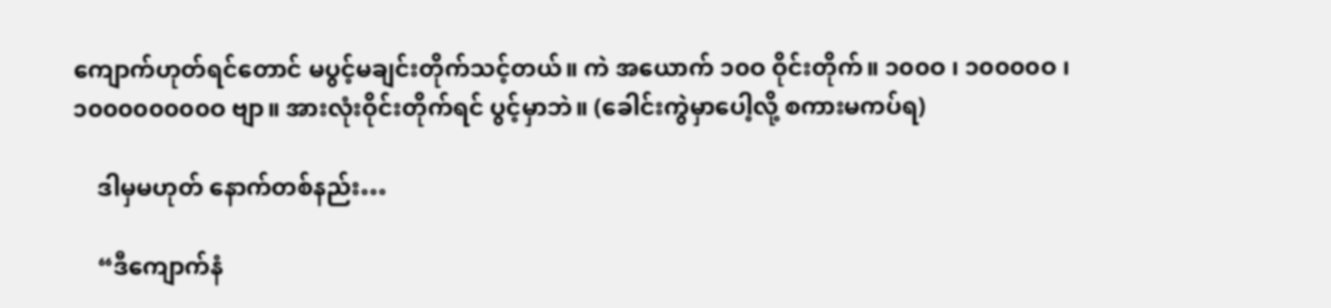ကျောက်ဟုတ်ရင်တောင် မပွင့်မချင်းတိုက်သင့်တယ်။ ကဲ အယောက် ၁၀ဝ ဝိုင်းတိုက်။ ၁၀၀ဝ ၊ ၁၀၀၀၀ဝ ၊ ၁၀၀၀၀၀၀၀၀ဝ ဗျာ။ အားလုံးဝိုင်းတိုက်ရင် ပွင့်မှာဘဲ။ (ခေါင်းကွဲမှာပေါ့လို့ စကားမကပ်ရ)

    ဒါမှမဟုတ် နောက်တစ်နည်း…

    “ဒီကျောက်နံ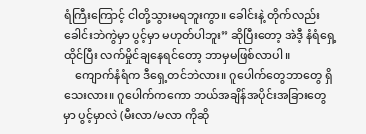ရံကြီးကြောင့် ငါတို့သွားမရဘူးကွာ။ ခေါင်းနဲ့ တိုက်လည်း ခေါင်းဘဲကွဲမှာ ပွင့်မှာ မဟုတ်ပါဘူး” ဆိုပြီးတော့ အဲဒီ့ နံရံရှေ့ထိုင်ပြီး လက်မှိုင်ချနေရင်တော့ ဘာမှမဖြစ်လာပါ။
    ကျောက်နံရံက ဒီရှေ့တင်ဘဲလား။ ဂူပေါက်တွေဘာတွေ ရှိသေးလား။ ဂူပေါက်ကကော ဘယ်အချိန်အပိုင်းအခြားတွေမှာ ပွင့်မှာလဲ (မီးလာ/မလာ ကိုဆို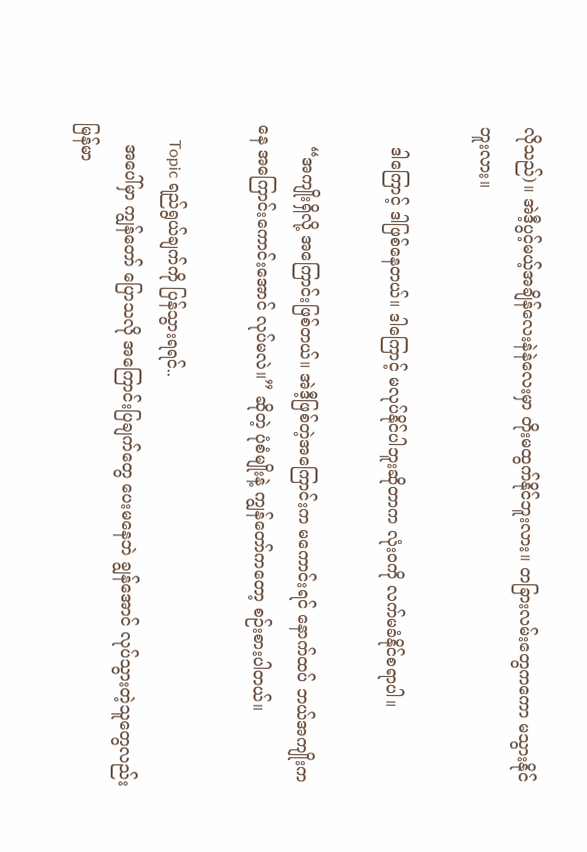လိုသည်)။ အဲဒီ့ပွင့်မယ့်အချိန်လေးနဲနဲလေးမှာ တိုးမထွက်နိုင်ဘူးလား။ တခြားလမ်းတွေကကော မသွားနိုင်ဘူးလား။

    ဒါကြောင့် ဒါဖြစ်နေတယ်။ ဒါကြောင့် မလုပ်နိုင်ပါဘူးဆိုတာက လုံးဝကို လက်မခံနိုင်စရာပါ။

    “အကျိုးရှိလို့ အကြောင်းဖြစ်တယ်။ အဲဒီ့ဖြစ်တဲ့အကြောင်းက မကောင်းရင် နောက်ထပ် ဘယ်အကျိုးကနေ အကြောင်းကောင်းအောင် လုပ်မလဲ။” ဆိုတဲ့ ပုံစံမျိုးနဲ့ ကျွန်တော်ကတော့ စဉ်းစားပါတယ်။

    Topic ရည်ရွယ်ချက်ကို ပြန်သွားရရင်..
    အပေါ်မှာ ကျွန်တော် ပြောသလို အကြောင်းပြချက်တွေ ပေးမနေဘဲ ချွန်အောင် လုပ်သွားတဲ့သူတွေလည်း မြန်မာ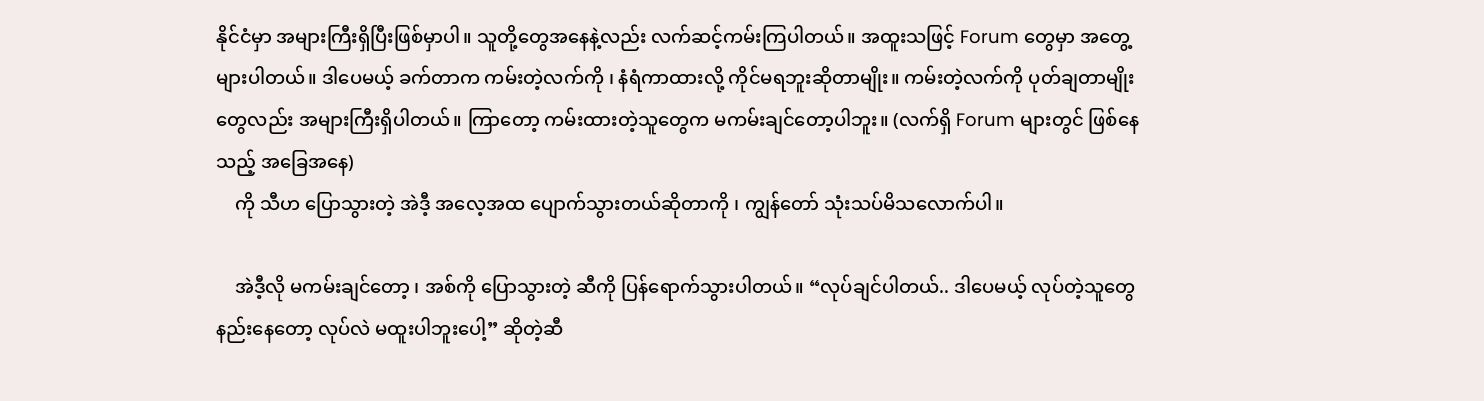နိုင်ငံမှာ အများကြီးရှိပြီးဖြစ်မှာပါ။ သူတို့တွေအနေနဲ့လည်း လက်ဆင့်ကမ်းကြပါတယ်။ အထူးသဖြင့် Forum တွေမှာ အတွေ့များပါတယ်။ ဒါပေမယ့် ခက်တာက ကမ်းတဲ့လက်ကို ၊ နံရံကာထားလို့ ကိုင်မရဘူးဆိုတာမျိုး။ ကမ်းတဲ့လက်ကို ပုတ်ချတာမျိုးတွေလည်း အများကြီးရှိပါတယ်။ ကြာတော့ ကမ်းထားတဲ့သူတွေက မကမ်းချင်တော့ပါဘူး။ (လက်ရှိ Forum များတွင် ဖြစ်နေသည့် အခြေအနေ)
    ကို သီဟ ပြောသွားတဲ့ အဲဒီ့ အလေ့အထ ပျောက်သွားတယ်ဆိုတာကို ၊ ကျွန်တော် သုံးသပ်မိသလောက်ပါ။

    အဲဒီ့လို မကမ်းချင်တော့ ၊ အစ်ကို ပြောသွားတဲ့ ဆီကို ပြန်ရောက်သွားပါတယ်။ “လုပ်ချင်ပါတယ်.. ဒါပေမယ့် လုပ်တဲ့သူတွေ နည်းနေတော့ လုပ်လဲ မထူးပါဘူးပေါ့” ဆိုတဲ့ဆီ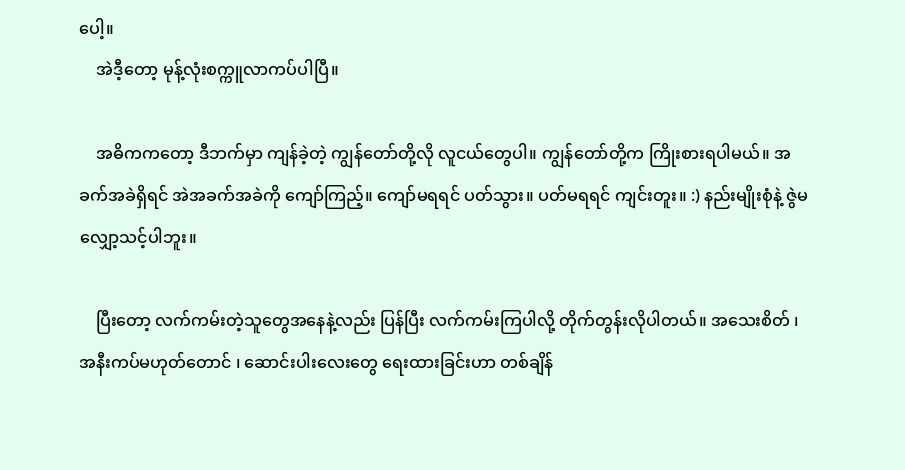ပေါ့။
    အဲဒီ့တော့ မုန့်လုံးစက္ကူလာကပ်ပါပြီ။

    အဓိကကတော့ ဒီဘက်မှာ ကျန်ခဲ့တဲ့ ကျွန်တော်တို့လို လူငယ်တွေပါ။ ကျွန်တော်တို့က ကြိုးစားရပါမယ်။ အခက်အခဲရှိရင် အဲအခက်အခဲကို ကျော်ကြည့်။ ကျော်မရရင် ပတ်သွား။ ပတ်မရရင် ကျင်းတူး။ :) နည်းမျိုးစုံနဲ့ ဇွဲမလျှော့သင့်ပါဘူး။

    ပြီးတော့ လက်ကမ်းတဲ့သူတွေအနေနဲ့လည်း ပြန်ပြီး လက်ကမ်းကြပါလို့ တိုက်တွန်းလိုပါတယ်။ အသေးစိတ် ၊ အနီးကပ်မဟုတ်တောင် ၊ ဆောင်းပါးလေးတွေ ရေးထားခြင်းဟာ တစ်ချိန်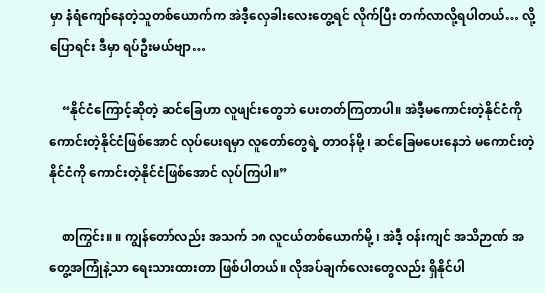မှာ နံရံကျော်နေတဲ့သူတစ်ယောက်က အဲဒီ့လှေခါးလေးတွေ့ရင် လိုက်ပြီး တက်လာလို့ရပါတယ်… လို့ ပြောရင်း ဒီမှာ ရပ်ဦးမယ်ဗျာ…

    “နိုင်ငံကြောင့်ဆိုတဲ့ ဆင်ခြေဟာ လူဖျင်းတွေဘဲ ပေးတတ်ကြတာပါ။ အဲဒီ့မကောင်းတဲ့နိုင်ငံကို ကောင်းတဲ့နိုင်ငံဖြစ်အောင် လုပ်ပေးရမှာ လူတော်တွေရဲ့ တာဝန်မို့ ၊ ဆင်ခြေမပေးနေဘဲ မကောင်းတဲ့နိုင်ငံကို ကောင်းတဲ့နိုင်ငံဖြစ်အောင် လုပ်ကြပါ။”

    စာကြွင်း။ ။ ကျွန်တော်လည်း အသက် ၁၈ လူငယ်တစ်ယောက်မို့ ၊ အဲဒီ့ ဝန်းကျင် အသိဉာဏ် အတွေ့အကြုံနဲ့သာ ရေးသားထားတာ ဖြစ်ပါတယ်။ လိုအပ်ချက်လေးတွေလည်း ရှိနိုင်ပါ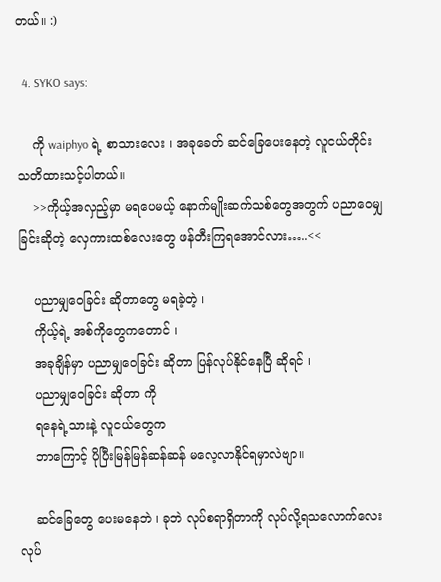တယ်။ :)

  4. SYKO says:

    ကို waiphyo ရဲ့ စာသားလေး ၊ အခုခေတ် ဆင်ခြေပေးနေတဲ့ လူငယ်တိုင်း သတိထားသင့်ပါတယ်။
    >>ကိုယ့်အလှည့်မှာ မရပေမယ့် နောက်မျိုးဆက်သစ်တွေအတွက် ပညာဝေမျှခြင်းဆိုတဲ့ လှေကားထစ်လေးတွေ ဖန်တီးကြရအောင်လား…..<<

    ပညာမျှဝေခြင်း ဆိုတာတွေ မရခဲ့တဲ့ ၊
    ကိုယ့်ရဲ့ အစ်ကိုတွေကတောင် ၊
    အခုချိန်မှာ ပညာမျှဝေခြင်း ဆိုတာ ပြန်လုပ်နိုင်နေပြီ ဆိုရင် ၊
    ပညာမျှဝေခြင်း ဆိုတာ ကို
    ရနေရဲ့သားနဲ့ လူငယ်တွေက
    ဘာကြောင့် ပိုပြီးမြန်မြန်ဆန်ဆန် မလေ့လာနိုင်ရမှာလဲဗျာ။

    ဆင်ခြေတွေ ပေးမနေဘဲ ၊ ခုဘဲ လုပ်စရာရှိတာကို လုပ်လို့ရသလောက်လေး လုပ်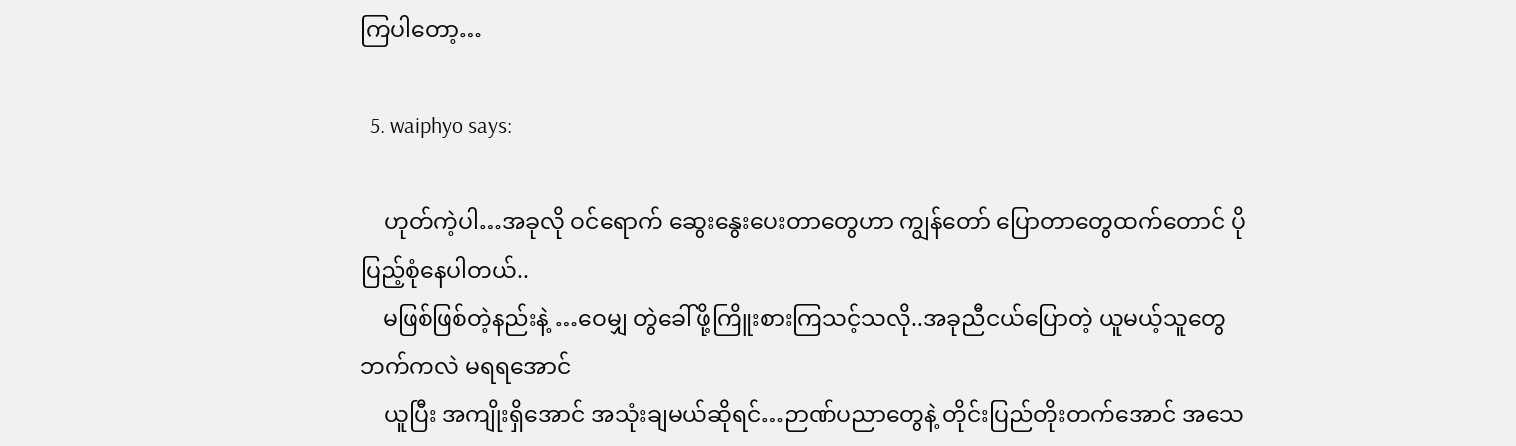ကြပါတော့…

  5. waiphyo says:

    ဟုတ်ကဲ့ပါ…အခုလို ဝင်ရောက် ဆွေးနွေးပေးတာတွေဟာ ကျွန်တော် ပြောတာတွေထက်တောင် ပိုပြည့်စုံနေပါတယ်..
    မဖြစ်ဖြစ်တဲ့နည်းနဲ့ …ဝေမျှ တွဲခေါ်ဖို့ကြိူးစားကြသင့်သလို..အခုညီငယ်ပြောတဲ့ ယူမယ့်သူတွေ ဘက်ကလဲ မရရအောင်
    ယူပြီး အကျိုးရှိအောင် အသုံးချမယ်ဆိုရင်…ဉာဏ်ပညာတွေနဲ့ တိုင်းပြည်တိုးတက်အောင် အသေ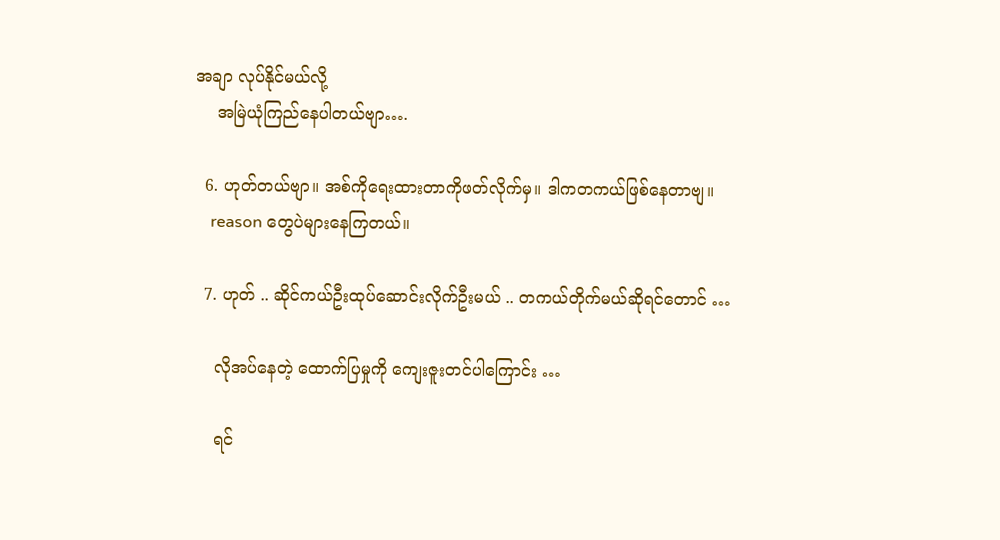အချာ လုပ်နိုင်မယ်လို့
    အမြဲယုံကြည်နေပါတယ်ဗျာ….

  6. ဟုတ်တယ်ဗျာ။ အစ်ကိုရေးထားတာကိုဖတ်လိုက်မှ။ ဒါကတကယ်ဖြစ်နေတာဗျ။
    reason တွေပဲများနေကြတယ်။

  7. ဟုတ် .. ဆိုင်ကယ်ဦးထုပ်ဆောင်းလိုက်ဦးမယ် .. တကယ်တိုက်မယ်ဆိုရင်တောင် …

    လိုအပ်နေတဲ့ ထောက်ပြမှုကို ကျေးဇူးတင်ပါကြောင်း …

    ရင်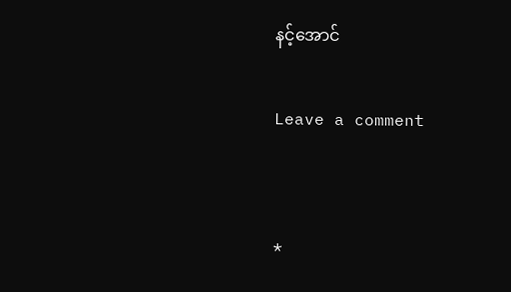နင့်အောင်

Leave a comment


*